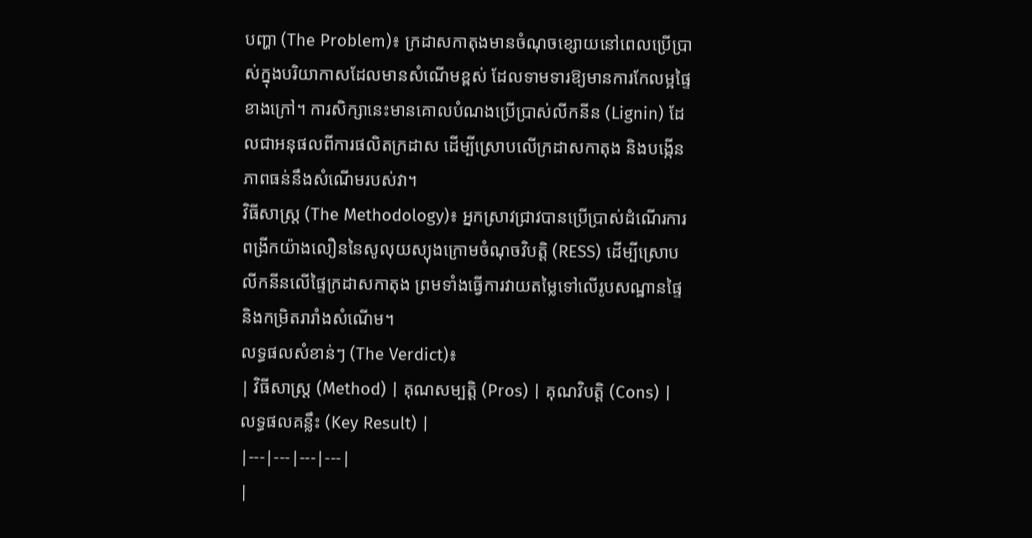បញ្ហា (The Problem)៖ ក្រដាសកាតុងមានចំណុចខ្សោយនៅពេលប្រើប្រាស់ក្នុងបរិយាកាសដែលមានសំណើមខ្ពស់ ដែលទាមទារឱ្យមានការកែលម្អផ្ទៃខាងក្រៅ។ ការសិក្សានេះមានគោលបំណងប្រើប្រាស់លីកនីន (Lignin) ដែលជាអនុផលពីការផលិតក្រដាស ដើម្បីស្រោបលើក្រដាសកាតុង និងបង្កើនភាពធន់នឹងសំណើមរបស់វា។
វិធីសាស្ត្រ (The Methodology)៖ អ្នកស្រាវជ្រាវបានប្រើប្រាស់ដំណើរការពង្រីកយ៉ាងលឿននៃសូលុយស្យុងក្រោមចំណុចវិបត្តិ (RESS) ដើម្បីស្រោបលីកនីនលើផ្ទៃក្រដាសកាតុង ព្រមទាំងធ្វើការវាយតម្លៃទៅលើរូបសណ្ឋានផ្ទៃ និងកម្រិតរារាំងសំណើម។
លទ្ធផលសំខាន់ៗ (The Verdict)៖
| វិធីសាស្ត្រ (Method) | គុណសម្បត្តិ (Pros) | គុណវិបត្តិ (Cons) | លទ្ធផលគន្លឹះ (Key Result) |
|---|---|---|---|
|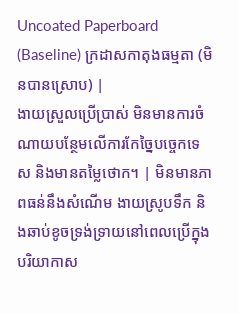Uncoated Paperboard (Baseline) ក្រដាសកាតុងធម្មតា (មិនបានស្រោប) |
ងាយស្រួលប្រើប្រាស់ មិនមានការចំណាយបន្ថែមលើការកែច្នៃបច្ចេកទេស និងមានតម្លៃថោក។ | មិនមានភាពធន់នឹងសំណើម ងាយស្រូបទឹក និងឆាប់ខូចទ្រង់ទ្រាយនៅពេលប្រើក្នុងបរិយាកាស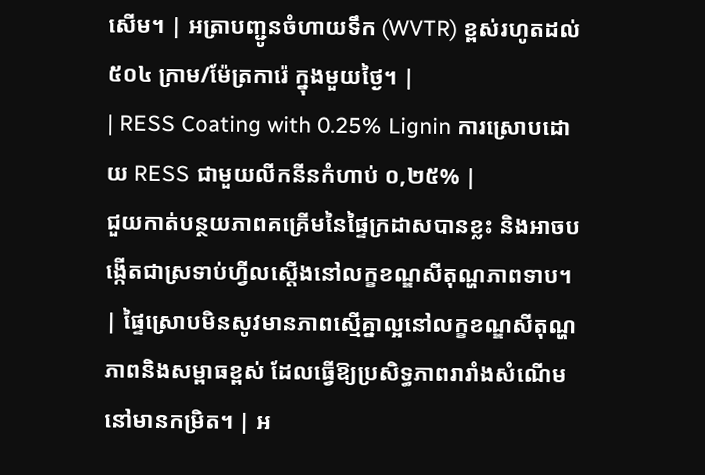សើម។ | អត្រាបញ្ជូនចំហាយទឹក (WVTR) ខ្ពស់រហូតដល់ ៥០៤ ក្រាម/ម៉ែត្រការ៉េ ក្នុងមួយថ្ងៃ។ |
| RESS Coating with 0.25% Lignin ការស្រោបដោយ RESS ជាមួយលីកនីនកំហាប់ ០,២៥% |
ជួយកាត់បន្ថយភាពគគ្រើមនៃផ្ទៃក្រដាសបានខ្លះ និងអាចបង្កើតជាស្រទាប់ហ្វីលស្តើងនៅលក្ខខណ្ឌសីតុណ្ហភាពទាប។ | ផ្ទៃស្រោបមិនសូវមានភាពស្មើគ្នាល្អនៅលក្ខខណ្ឌសីតុណ្ហភាពនិងសម្ពាធខ្ពស់ ដែលធ្វើឱ្យប្រសិទ្ធភាពរារាំងសំណើមនៅមានកម្រិត។ | អ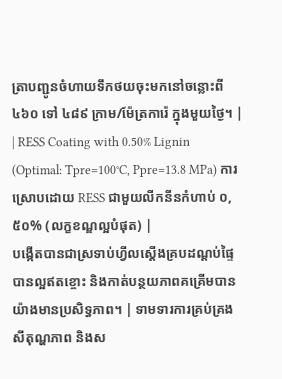ត្រាបញ្ជូនចំហាយទឹកថយចុះមកនៅចន្លោះពី ៤៦០ ទៅ ៤៨៩ ក្រាម/ម៉ែត្រការ៉េ ក្នុងមួយថ្ងៃ។ |
| RESS Coating with 0.50% Lignin (Optimal: Tpre=100°C, Ppre=13.8 MPa) ការស្រោបដោយ RESS ជាមួយលីកនីនកំហាប់ ០,៥០% (លក្ខខណ្ឌល្អបំផុត) |
បង្កើតបានជាស្រទាប់ហ្វីលស្តើងគ្របដណ្ដប់ផ្ទៃបានល្អឥតខ្ចោះ និងកាត់បន្ថយភាពគគ្រើមបានយ៉ាងមានប្រសិទ្ធភាព។ | ទាមទារការគ្រប់គ្រងសីតុណ្ហភាព និងស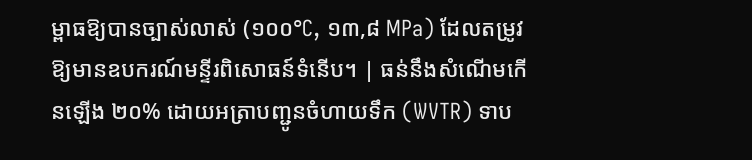ម្ពាធឱ្យបានច្បាស់លាស់ (១០០°C, ១៣,៨ MPa) ដែលតម្រូវឱ្យមានឧបករណ៍មន្ទីរពិសោធន៍ទំនើប។ | ធន់នឹងសំណើមកើនឡើង ២០% ដោយអត្រាបញ្ជូនចំហាយទឹក (WVTR) ទាប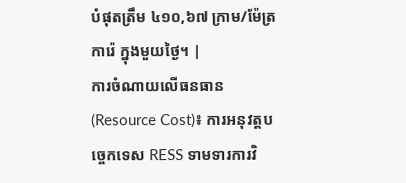បំផុតត្រឹម ៤១០,៦៧ ក្រាម/ម៉ែត្រការ៉េ ក្នុងមួយថ្ងៃ។ |
ការចំណាយលើធនធាន (Resource Cost)៖ ការអនុវត្តបច្ចេកទេស RESS ទាមទារការវិ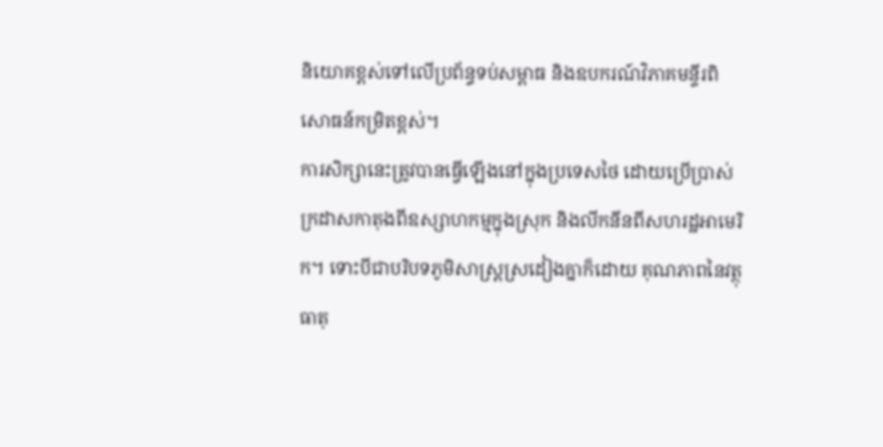និយោគខ្ពស់ទៅលើប្រព័ន្ធទប់សម្ពាធ និងឧបករណ៍វិភាគមន្ទីរពិសោធន៍កម្រិតខ្ពស់។
ការសិក្សានេះត្រូវបានធ្វើឡើងនៅក្នុងប្រទេសថៃ ដោយប្រើប្រាស់ក្រដាសកាតុងពីឧស្សាហកម្មក្នុងស្រុក និងលីកនីនពីសហរដ្ឋអាមេរិក។ ទោះបីជាបរិបទភូមិសាស្ត្រស្រដៀងគ្នាក៏ដោយ គុណភាពនៃវត្ថុធាតុ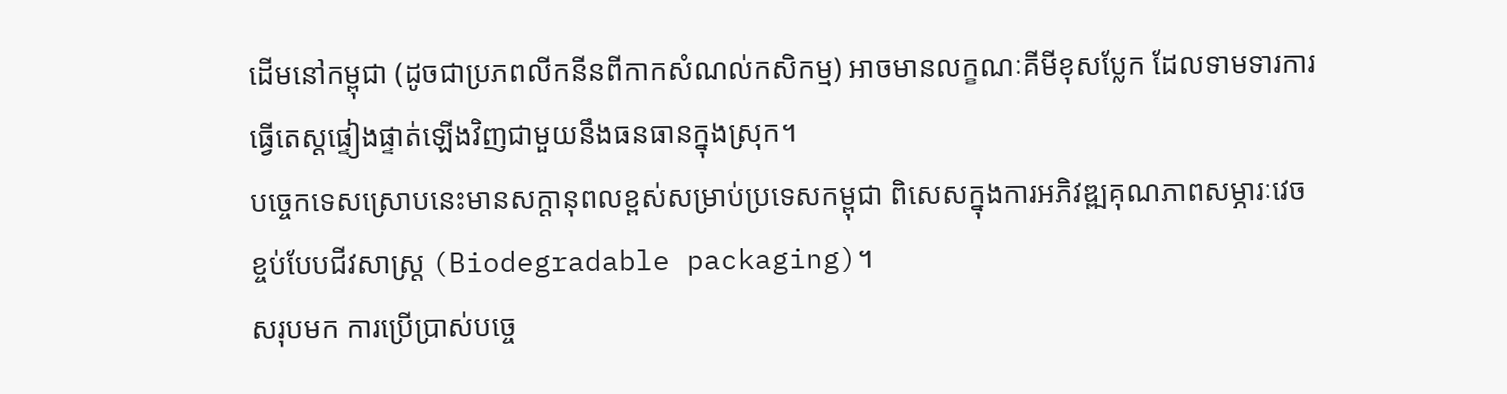ដើមនៅកម្ពុជា (ដូចជាប្រភពលីកនីនពីកាកសំណល់កសិកម្ម) អាចមានលក្ខណៈគីមីខុសប្លែក ដែលទាមទារការធ្វើតេស្តផ្ទៀងផ្ទាត់ឡើងវិញជាមួយនឹងធនធានក្នុងស្រុក។
បច្ចេកទេសស្រោបនេះមានសក្តានុពលខ្ពស់សម្រាប់ប្រទេសកម្ពុជា ពិសេសក្នុងការអភិវឌ្ឍគុណភាពសម្ភារៈវេចខ្ចប់បែបជីវសាស្រ្ត (Biodegradable packaging)។
សរុបមក ការប្រើប្រាស់បច្ចេ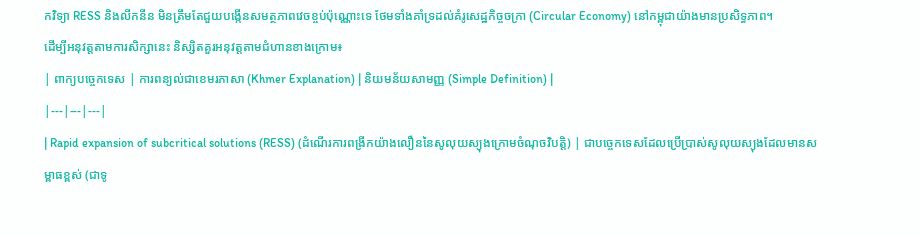កវិទ្យា RESS និងលីកនីន មិនត្រឹមតែជួយបង្កើនសមត្ថភាពវេចខ្ចប់ប៉ុណ្ណោះទេ ថែមទាំងគាំទ្រដល់គំរូសេដ្ឋកិច្ចចក្រា (Circular Economy) នៅកម្ពុជាយ៉ាងមានប្រសិទ្ធភាព។
ដើម្បីអនុវត្តតាមការសិក្សានេះ និស្សិតគួរអនុវត្តតាមជំហានខាងក្រោម៖
| ពាក្យបច្ចេកទេស | ការពន្យល់ជាខេមរភាសា (Khmer Explanation) | និយមន័យសាមញ្ញ (Simple Definition) |
|---|---|---|
| Rapid expansion of subcritical solutions (RESS) (ដំណើរការពង្រីកយ៉ាងលឿននៃសូលុយស្យុងក្រោមចំណុចវិបត្តិ) | ជាបច្ចេកទេសដែលប្រើប្រាស់សូលុយស្យុងដែលមានសម្ពាធខ្ពស់ (ជាទូ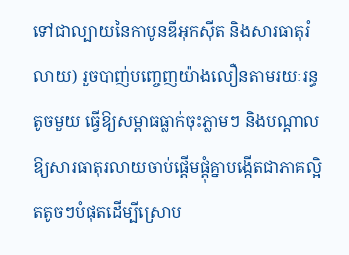ទៅជាល្បាយនៃកាបូនឌីអុកស៊ីត និងសារធាតុរំលាយ) រួចបាញ់បញ្ចេញយ៉ាងលឿនតាមរយៈរន្ធតូចមួយ ធ្វើឱ្យសម្ពាធធ្លាក់ចុះភ្លាមៗ និងបណ្តាលឱ្យសារធាតុរលាយចាប់ផ្តើមផ្ដុំគ្នាបង្កើតជាភាគល្អិតតូចៗបំផុតដើម្បីស្រោប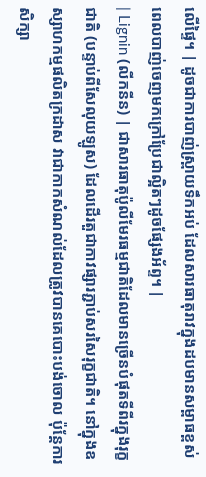លើផ្ទៃ។ | ដូចជាការបាញ់ស្ព្រាយទឹកអប់ ដែលសារធាតុរាវក្នុងដបមានសម្ពាធខ្ពស់ ពេលបាញ់ចេញមកក្រៅប្រែជាល្អិតៗដូចផ្សែងអ័ព្ទ។ |
| Lignin (លីកនីន) | ជាសារធាតុប៉ូលីមែរធម្មជាតិដែលមានច្រើនបំផុតទីពីរក្នុងរុក្ខជាតិ (បន្ទាប់ពីសែលុយឡូស) ដែលដើរតួជាកាវផ្សារភ្ជាប់សរសៃរុក្ខជាតិ។ នៅក្នុងឧស្សាហកម្មផលិតក្រដាស វាជាកាកសំណល់ដែលត្រូវបានគេបោះបង់ចោល ប៉ុន្តែការសិក្សា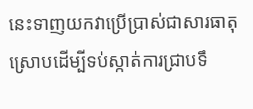នេះទាញយកវាប្រើប្រាស់ជាសារធាតុស្រោបដើម្បីទប់ស្កាត់ការជ្រាបទឹ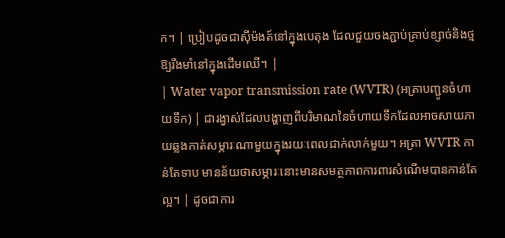ក។ | ប្រៀបដូចជាស៊ីម៉ងត៍នៅក្នុងបេតុង ដែលជួយចងភ្ជាប់គ្រាប់ខ្សាច់និងថ្មឱ្យរឹងមាំនៅក្នុងដើមឈើ។ |
| Water vapor transmission rate (WVTR) (អត្រាបញ្ជូនចំហាយទឹក) | ជារង្វាស់ដែលបង្ហាញពីបរិមាណនៃចំហាយទឹកដែលអាចសាយភាយឆ្លងកាត់សម្ភារៈណាមួយក្នុងរយៈពេលជាក់លាក់មួយ។ អត្រា WVTR កាន់តែទាប មានន័យថាសម្ភារៈនោះមានសមត្ថភាពការពារសំណើមបានកាន់តែល្អ។ | ដូចជាការ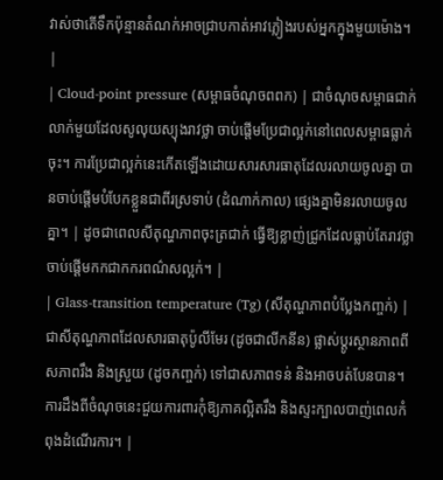វាស់ថាតើទឹកប៉ុន្មានតំណក់អាចជ្រាបកាត់អាវភ្លៀងរបស់អ្នកក្នុងមួយម៉ោង។ |
| Cloud-point pressure (សម្ពាធចំណុចពពក) | ជាចំណុចសម្ពាធជាក់លាក់មួយដែលសូលុយស្យុងរាវថ្លា ចាប់ផ្តើមប្រែជាល្អក់នៅពេលសម្ពាធធ្លាក់ចុះ។ ការប្រែជាល្អក់នេះកើតឡើងដោយសារសារធាតុដែលរលាយចូលគ្នា បានចាប់ផ្តើមបំបែកខ្លួនជាពីរស្រទាប់ (ដំណាក់កាល) ផ្សេងគ្នាមិនរលាយចូលគ្នា។ | ដូចជាពេលសីតុណ្ហភាពចុះត្រជាក់ ធ្វើឱ្យខ្លាញ់ជ្រូកដែលធ្លាប់តែរាវថ្លា ចាប់ផ្តើមកកជាកករពណ៌សល្អក់។ |
| Glass-transition temperature (Tg) (សីតុណ្ហភាពបំប្លែងកញ្ចក់) | ជាសីតុណ្ហភាពដែលសារធាតុប៉ូលីមែរ (ដូចជាលីកនីន) ផ្លាស់ប្តូរស្ថានភាពពីសភាពរឹង និងស្រួយ (ដូចកញ្ចក់) ទៅជាសភាពទន់ និងអាចបត់បែនបាន។ ការដឹងពីចំណុចនេះជួយការពារកុំឱ្យភាគល្អិតរឹង និងស្ទះក្បាលបាញ់ពេលកំពុងដំណើរការ។ |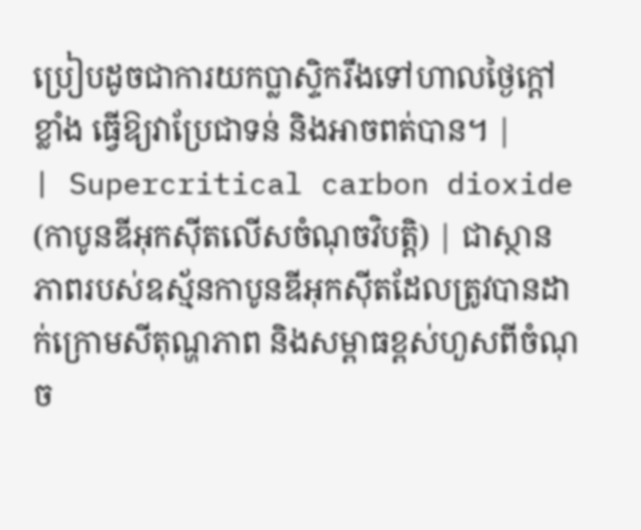ប្រៀបដូចជាការយកប្លាស្ទិករឹងទៅហាលថ្ងៃក្ដៅខ្លាំង ធ្វើឱ្យវាប្រែជាទន់ និងអាចពត់បាន។ |
| Supercritical carbon dioxide (កាបូនឌីអុកស៊ីតលើសចំណុចវិបត្តិ) | ជាស្ថានភាពរបស់ឧស្ម័នកាបូនឌីអុកស៊ីតដែលត្រូវបានដាក់ក្រោមសីតុណ្ហភាព និងសម្ពាធខ្ពស់ហួសពីចំណុច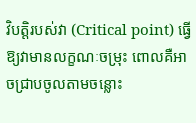វិបត្តិរបស់វា (Critical point) ធ្វើឱ្យវាមានលក្ខណៈចម្រុះ ពោលគឺអាចជ្រាបចូលតាមចន្លោះ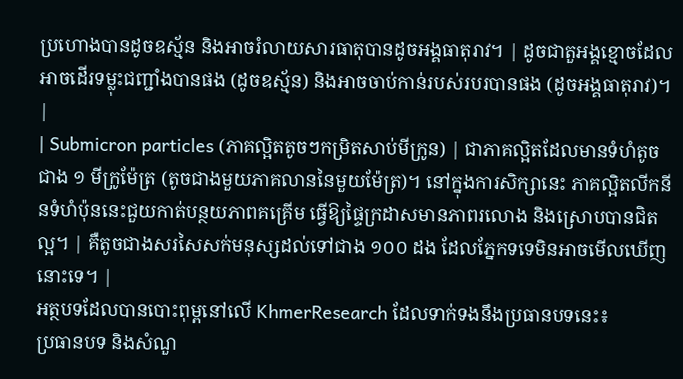ប្រហោងបានដូចឧស្ម័ន និងអាចរំលាយសារធាតុបានដូចអង្គធាតុរាវ។ | ដូចជាតួអង្គខ្មោចដែលអាចដើរទម្លុះជញ្ជាំងបានផង (ដូចឧស្ម័ន) និងអាចចាប់កាន់របស់របរបានផង (ដូចអង្គធាតុរាវ)។ |
| Submicron particles (ភាគល្អិតតូចៗកម្រិតសាប់មីក្រូន) | ជាភាគល្អិតដែលមានទំហំតូចជាង ១ មីក្រូម៉ែត្រ (តូចជាងមួយភាគលាននៃមួយម៉ែត្រ)។ នៅក្នុងការសិក្សានេះ ភាគល្អិតលីកនីនទំហំប៉ុននេះជួយកាត់បន្ថយភាពគគ្រើម ធ្វើឱ្យផ្ទៃក្រដាសមានភាពរលោង និងស្រោបបានជិតល្អ។ | គឺតូចជាងសរសៃសក់មនុស្សដល់ទៅជាង ១០០ ដង ដែលភ្នែកទទេមិនអាចមើលឃើញនោះទេ។ |
អត្ថបទដែលបានបោះពុម្ពនៅលើ KhmerResearch ដែលទាក់ទងនឹងប្រធានបទនេះ៖
ប្រធានបទ និងសំណួ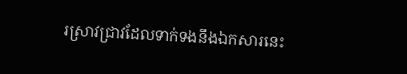រស្រាវជ្រាវដែលទាក់ទងនឹងឯកសារនេះ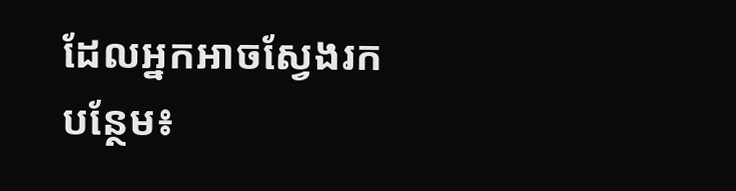ដែលអ្នកអាចស្វែងរកបន្ថែម៖